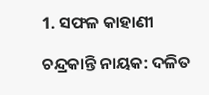1. ସଫଳ କାହାଣୀ

ଚନ୍ଦ୍ରକାନ୍ତି ନାୟକ: ଦଳିତ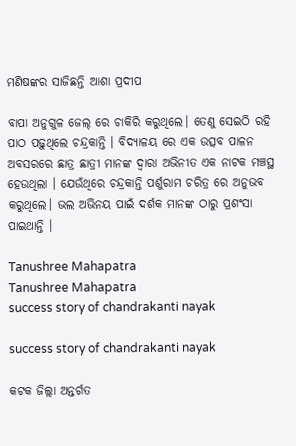ମଣିଷଙ୍କର ସାଜିଛନ୍ତି ଆଶା ପ୍ରଦୀପ

ବାପା ଅନୁଗୁଳ ଜେଲ୍ ରେ ଚାକିରି କରୁଥିଲେ। ତେଣୁ ସେଇଠି ରହି ପାଠ ପଢ଼ୁଥିଲେ ଚନ୍ଦ୍ରକାନ୍ତି । ବିଦ୍ୟାଳୟ ରେ ଏକ ଉତ୍ସବ ପାଳନ ଅବସରରେ ଛାତ୍ର ଛାତ୍ରୀ ମାନଙ୍କ ଦ୍ଵାରା ଅଭିନୀତ ଏକ ନାଟକ ମଞ୍ଚସ୍ଥ ହେଉଥିଲା । ଯେଉଁଥିରେ ଚନ୍ଦ୍ରକାନ୍ତି ପର୍ଶୁରାମ ଚରିତ୍ର ରେ ଅନୁଭବ କରୁଥିଲେ। ଭଲ ଅଭିନୟ ପାଇଁ ଦର୍ଶକ ମାନଙ୍କ ଠାରୁ ପ୍ରଶଂସା ପାଇଥାନ୍ତି ।

Tanushree Mahapatra
Tanushree Mahapatra
success story of chandrakanti nayak

success story of chandrakanti nayak

କଟକ ଜିଲ୍ଲା ଅନ୍ତର୍ଗତ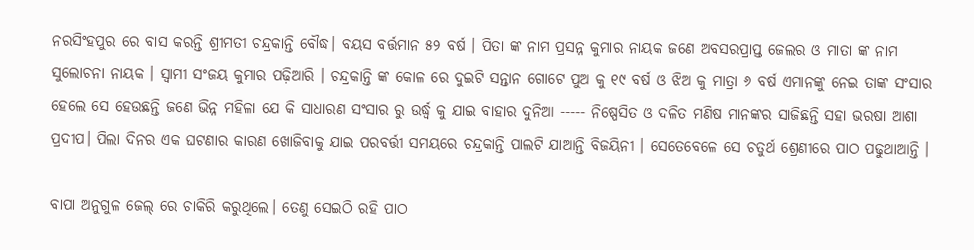ନରସିଂହପୁର ରେ ବାସ କରନ୍ତି ଶ୍ରୀମତୀ ଚନ୍ଦ୍ରକାନ୍ତି ବୌଦ୍ଧ। ବୟସ ବର୍ତ୍ତମାନ ୫୨ ବର୍ଷ । ପିତା ଙ୍କ ନାମ ପ୍ରସନ୍ନ କୁମାର ନାୟକ ଜଣେ ଅବସରପ୍ରାପ୍ତ ଜେଲର ଓ ମାତା ଙ୍କ ନାମ ସୁଲୋଚନା ନାୟକ । ସ୍ଵାମୀ ସଂଜୟ କୁମାର ପଢ଼ିଆରି । ଚନ୍ଦ୍ରକାନ୍ତି ଙ୍କ କୋଳ ରେ ଦୁଇଟି ସନ୍ତାନ ଗୋଟେ ପୁଅ କୁ ୧୯ ବର୍ଷ ଓ ଝିଅ କୁ ମାତ୍ରା ୬ ବର୍ଷ ଏମାନଙ୍କୁ ନେଇ ତାଙ୍କ ସଂସାର ହେଲେ ସେ ହେଉଛନ୍ତି ଜଣେ ଭିନ୍ନ ମହିଳା ଯେ କି ସାଧାରଣ ସଂସାର ରୁ ଉର୍ଦ୍ଧ୍ବ କୁ ଯାଇ ବାହାର ଦୁନିଆ ----- ନିଷ୍ପେସିତ ଓ ଦଳିତ ମଣିଷ ମାନଙ୍କର ସାଜିଛନ୍ତି ସହା ଭରଷା ଆଶା ପ୍ରଦୀପ। ପିଲା ଦିନର ଏକ ଘଟଣାର କାରଣ ଖୋଜିବାକୁ ଯାଇ ପରବର୍ତ୍ତୀ ସମୟରେ ଚନ୍ଦ୍ରକାନ୍ତି ପାଲଟି ଯାଆନ୍ତି ବିଜୟିନୀ । ସେତେବେଳେ ସେ ଚତୁର୍ଥ ଶ୍ରେଣୀରେ ପାଠ ପଢୁଥାଆନ୍ତି ।

ବାପା ଅନୁଗୁଳ ଜେଲ୍ ରେ ଚାକିରି କରୁଥିଲେ। ତେଣୁ ସେଇଠି ରହି ପାଠ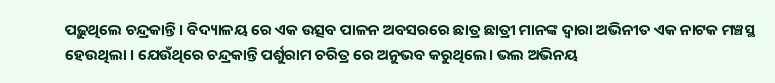ପଢ଼ୁଥିଲେ ଚନ୍ଦ୍ରକାନ୍ତି । ବିଦ୍ୟାଳୟ ରେ ଏକ ଉତ୍ସବ ପାଳନ ଅବସରରେ ଛାତ୍ର ଛାତ୍ରୀ ମାନଙ୍କ ଦ୍ଵାରା ଅଭିନୀତ ଏକ ନାଟକ ମଞ୍ଚସ୍ଥ ହେଉଥିଲା । ଯେଉଁଥିରେ ଚନ୍ଦ୍ରକାନ୍ତି ପର୍ଶୁରାମ ଚରିତ୍ର ରେ ଅନୁଭବ କରୁଥିଲେ। ଭଲ ଅଭିନୟ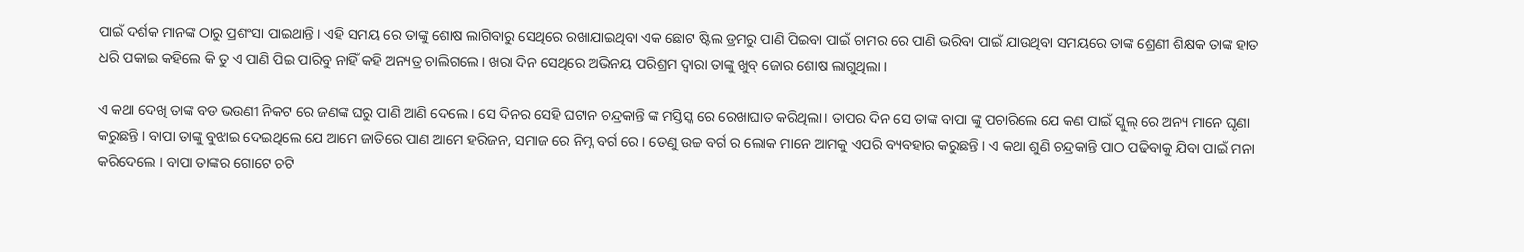ପାଇଁ ଦର୍ଶକ ମାନଙ୍କ ଠାରୁ ପ୍ରଶଂସା ପାଇଥାନ୍ତି । ଏହି ସମୟ ରେ ତାଙ୍କୁ ଶୋଷ ଲାଗିବାରୁ ସେଥିରେ ରଖାଯାଇଥିବା ଏକ ଛୋଟ ଷ୍ଟିଲ ଡ୍ରମରୁ ପାଣି ପିଇବା ପାଇଁ ଚାମର ରେ ପାଣି ଭରିବା ପାଇଁ ଯାଉଥିବା ସମୟରେ ତାଙ୍କ ଶ୍ରେଣୀ ଶିକ୍ଷକ ତାଙ୍କ ହାତ ଧରି ପକାଇ କହିଲେ କି ତୁ ଏ ପାଣି ପିଇ ପାରିବୁ ନାହିଁ କହି ଅନ୍ୟତ୍ର ଚାଲିଗଲେ। ଖରା ଦିନ ସେଥିରେ ଅଭିନୟ ପରିଶ୍ରମ ଦ୍ବାରା ତାଙ୍କୁ ଖୁବ୍ ଜୋର ଶୋଷ ଲାଗୁଥିଲା ।

ଏ କଥା ଦେଖି ତାଙ୍କ ବଡ ଭଉଣୀ ନିକଟ ରେ ଜଣଙ୍କ ଘରୁ ପାଣି ଆଣି ଦେଲେ । ସେ ଦିନର ସେହି ଘଟାନ ଚନ୍ଦ୍ରକାନ୍ତି ଙ୍କ ମସ୍ତିସ୍କ ରେ ରେଖାଘାତ କରିଥିଲା। ତାପର ଦିନ ସେ ତାଙ୍କ ବାପା ଙ୍କୁ ପଚାରିଲେ ଯେ କଣ ପାଇଁ ସ୍କୁଲ୍ ରେ ଅନ୍ୟ ମାନେ ଘୃଣା କରୁଛନ୍ତି । ବାପା ତାଙ୍କୁ ବୁଝାଇ ଦେଇଥିଲେ ଯେ ଆମେ ଜାତିରେ ପାଣ ଆମେ ହରିଜନ, ସମାଜ ରେ ନିମ୍ନ ବର୍ଗ ରେ । ତେଣୁ ଉଚ୍ଚ ବର୍ଗ ର ଲୋକ ମାନେ ଆମକୁ ଏପରି ବ୍ୟବହାର କରୁଛନ୍ତି । ଏ କଥା ଶୁଣି ଚନ୍ଦ୍ରକାନ୍ତି ପାଠ ପଢିବାକୁ ଯିବା ପାଇଁ ମନା କରିଦେଲେ । ବାପା ତାଙ୍କର ଗୋଟେ ଚଟି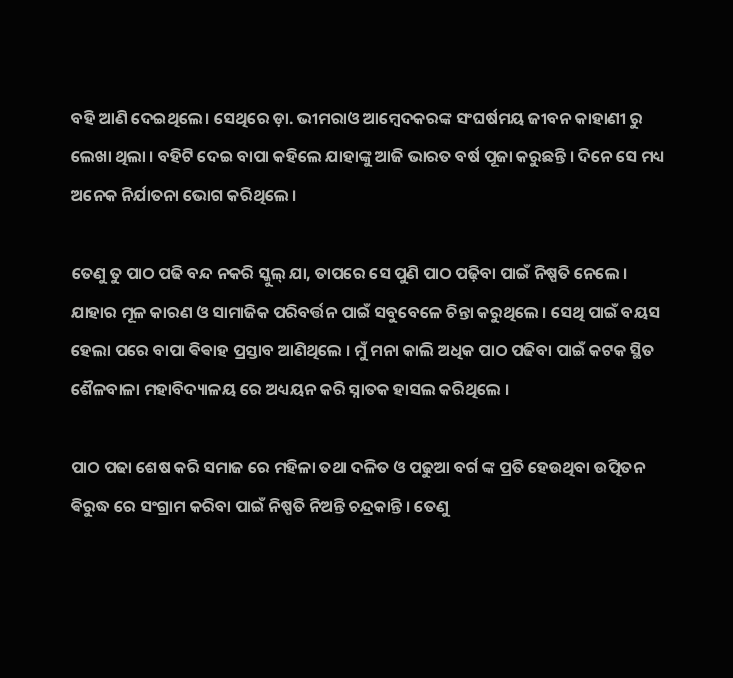ବହି ଆଣି ଦେଇଥିଲେ। ସେଥିରେ ଡ଼ା. ଭୀମରାଓ ଆମ୍ବେଦକରଙ୍କ ସଂଘର୍ଷମୟ ଜୀବନ କାହାଣୀ ରୁ ଲେଖା ଥିଲା । ବହିଟି ଦେଇ ବାପା କହିଲେ ଯାହାଙ୍କୁ ଆଜି ଭାରତ ବର୍ଷ ପୂଜା କରୁଛନ୍ତି । ଦିନେ ସେ ମଧ୍ୟ ଅନେକ ନିର୍ଯାତନା ଭୋଗ କରିଥିଲେ ।

ତେଣୁ ତୁ ପାଠ ପଢି ବନ୍ଦ ନକରି ସ୍କୁଲ୍ ଯା, ତାପରେ ସେ ପୁଣି ପାଠ ପଢ଼ିବା ପାଇଁ ନିଷ୍ପତି ନେଲେ । ଯାହାର ମୂଳ କାରଣ ଓ ସାମାଜିକ ପରିବର୍ତ୍ତନ ପାଇଁ ସବୁବେଳେ ଚିନ୍ତା କରୁଥିଲେ । ସେଥି ପାଇଁ ବୟସ ହେଲା ପରେ ବାପା ଵିଵାହ ପ୍ରସ୍ତାବ ଆଣିଥିଲେ । ମୁଁ ମନା କାଲି ଅଧିକ ପାଠ ପଢିବା ପାଇଁ କଟକ ସ୍ଥିତ ଶୈଳବାଳା ମହାବିଦ୍ୟାଳୟ ରେ ଅଧ୍ୟୟନ କରି ସ୍ନାତକ ହାସଲ କରିଥିଲେ ।

ପାଠ ପଢା ଶେଷ କରି ସମାଜ ରେ ମହିଳା ତଥା ଦଳିତ ଓ ପଢୁଆ ବର୍ଗ ଙ୍କ ପ୍ରତି ହେଉଥିବା ଉତ୍ପିତନ ଵିରୁଦ୍ଧ ରେ ସଂଗ୍ରାମ କରିବା ପାଇଁ ନିଷ୍ପତି ନିଅନ୍ତି ଚନ୍ଦ୍ରକାନ୍ତି । ତେଣୁ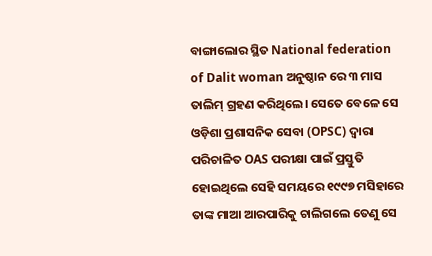ବାଙ୍ଗାଲୋର ସ୍ଥିତ National federation of Dalit woman ଅନୁଷ୍ଠାନ ରେ ୩ ମାସ ତାଲିମ୍ ଗ୍ରହଣ କରିଥିଲେ। ସେତେ ବେଳେ ସେ ଓଡ଼ିଶା ପ୍ରଶାସନିକ ସେବା (OPSC) ଦ୍ଵାରା ପରିଚାଳିତ OAS ପରୀକ୍ଷା ପାଇଁ ପ୍ରସ୍ତୁତି ହୋଇଥିଲେ ସେହି ସମୟରେ ୧୯୯୭ ମସିହାରେ ତାଙ୍କ ମାଆ ଆରପାରିକୁ ଚାଲିଗଲେ ତେଣୁ ସେ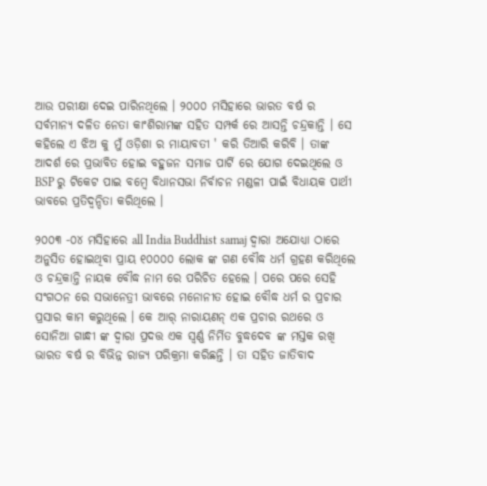ଆଉ ପରୀକ୍ଷା ଦେଇ ପାରିନଥିଲେ । ୨୦୦୦ ମସିହାରେ ଭାରତ ବର୍ଷ ର ସର୍ବମାନ୍ୟ ଦଳିତ ନେତା କାଂଶିରାମଙ୍କ ସହିତ ସମ୍ପର୍କ ରେ ଆସନ୍ତି ଚନ୍ଦ୍ରକାନ୍ତି । ସେ କହିଲେ ଏ ଝିଅ କୁ ମୁଁ ଓଡ଼ିଶା ର ମାୟାବତୀ ' କରି ତିଆରି କରିବି । ତାଙ୍କ ଆଦର୍ଶ ରେ ପ୍ରଭାବିତ ହୋଇ ବହୁଜନ ସମାଜ ପାର୍ଟି ରେ ଯୋଗ ଦେଇଥିଲେ ଓ BSP ରୁ ଟିକେଟ ପାଇ ବମ୍ବେ ବିଧାନସଭା ନିର୍ବାଚନ ମଣ୍ଡଳୀ ପାଇଁ ବିଧାୟକ ପାର୍ଥୀ ଭାବରେ ପ୍ରତିଦ୍ବନ୍ଦିତା କରିଥିଲେ ।

୨୦୦୩ -୦୪ ମସିହାରେ all India Buddhist samaj ଦ୍ଵାରା ଅଯୋଧ୍ୟା ଠାରେ ଅନୁସିତ ହୋଇଥିବା ପ୍ରାୟ ୧୦୦୦୦ ଲୋକ ଙ୍କ ଗଣ ବୌଦ୍ଧ ଧର୍ମ ଗ୍ରହଣ କରିଥିଲେ ଓ ଚନ୍ଦ୍ରକାନ୍ତି ନାୟକ ବୌଦ୍ଧ ନାମ ରେ ପରିଚିତ ହେଲେ । ପରେ ପରେ ସେହି ସଂଗଠନ ରେ ସଭାନେତ୍ରୀ ଭାବରେ ମନୋନୀତ ହୋଇ ବୌଦ୍ଧ ଧର୍ମ ର ପ୍ରଚାର ପ୍ରସାର କାମ କରୁଥିଲେ । କେ ଆର୍ ନାରାୟଣନ୍ ଏକ ପ୍ରଚାର ରଥରେ ଓ ସୋନିଆ ଗାନ୍ଧୀ ଙ୍କ ଦ୍ଵାରା ପ୍ରଦତ୍ତ ଏକ ସ୍ଵର୍ଣ୍ଣ ନିର୍ମିତ ବୁଦ୍ଧଦେବ ଙ୍କ ମସ୍ତକ ରଖି ଭାରତ ବର୍ଷ ର ବିଭିନ୍ନ ରାଜ୍ୟ ପରିକ୍ରମା କରିଛନ୍ତି । ତା ସହିତ ଜାତିବାଦ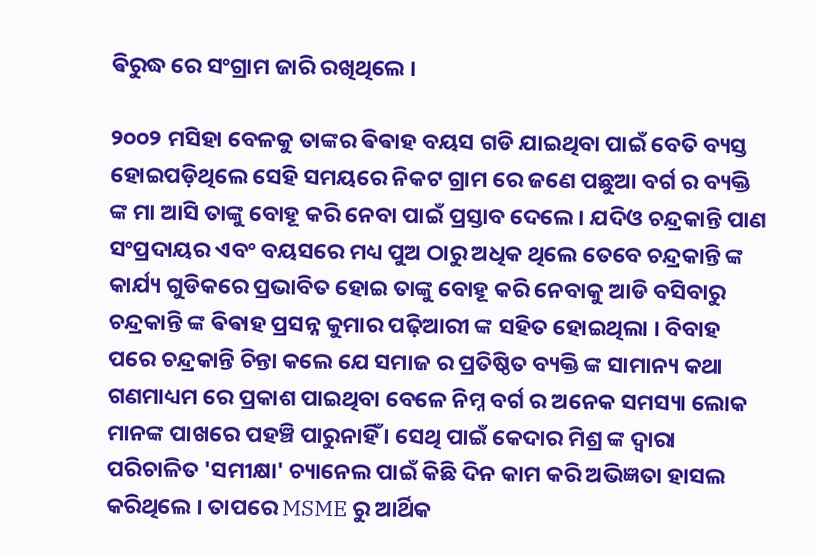ଵିରୁଦ୍ଧ ରେ ସଂଗ୍ରାମ ଜାରି ରଖିଥିଲେ ।

୨୦୦୨ ମସିହା ବେଳକୁ ତାଙ୍କର ଵିଵାହ ବୟସ ଗଡି ଯାଇଥିବା ପାଇଁ ବେତି ବ୍ୟସ୍ତ ହୋଇପଡ଼ିଥିଲେ ସେହି ସମୟରେ ନିକଟ ଗ୍ରାମ ରେ ଜଣେ ପଛୁଆ ବର୍ଗ ର ବ୍ୟକ୍ତି ଙ୍କ ମା ଆସି ତାଙ୍କୁ ବୋହୂ କରି ନେବା ପାଇଁ ପ୍ରସ୍ତାବ ଦେଲେ । ଯଦିଓ ଚନ୍ଦ୍ରକାନ୍ତି ପାଣ ସଂପ୍ରଦାୟର ଏବଂ ବୟସରେ ମଧ୍ୟ ପୁଅ ଠାରୁ ଅଧିକ ଥିଲେ ତେବେ ଚନ୍ଦ୍ରକାନ୍ତି ଙ୍କ କାର୍ଯ୍ୟ ଗୁଡିକରେ ପ୍ରଭାବିତ ହୋଇ ତାଙ୍କୁ ବୋହୂ କରି ନେବାକୁ ଆଡି ବସିବାରୁ ଚନ୍ଦ୍ରକାନ୍ତି ଙ୍କ ଵିଵାହ ପ୍ରସନ୍ନ କୁମାର ପଢ଼ିଆରୀ ଙ୍କ ସହିତ ହୋଇଥିଲା । ବିବାହ ପରେ ଚନ୍ଦ୍ରକାନ୍ତି ଚିନ୍ତା କଲେ ଯେ ସମାଜ ର ପ୍ରତିଷ୍ଠିତ ବ୍ୟକ୍ତି ଙ୍କ ସାମାନ୍ୟ କଥା ଗଣମାଧ୍ୟମ ରେ ପ୍ରକାଶ ପାଇଥିବା ବେଳେ ନିମ୍ନ ବର୍ଗ ର ଅନେକ ସମସ୍ୟା ଲୋକ ମାନଙ୍କ ପାଖରେ ପହଞ୍ଚି ପାରୁନାହିଁ । ସେଥି ପାଇଁ କେଦାର ମିଶ୍ର ଙ୍କ ଦ୍ଵାରା ପରିଚାଳିତ 'ସମୀକ୍ଷା' ଚ୍ୟାନେଲ ପାଇଁ କିଛି ଦିନ କାମ କରି ଅଭିଜ୍ଞତା ହାସଲ କରିଥିଲେ । ତାପରେ MSME ରୁ ଆର୍ଥିକ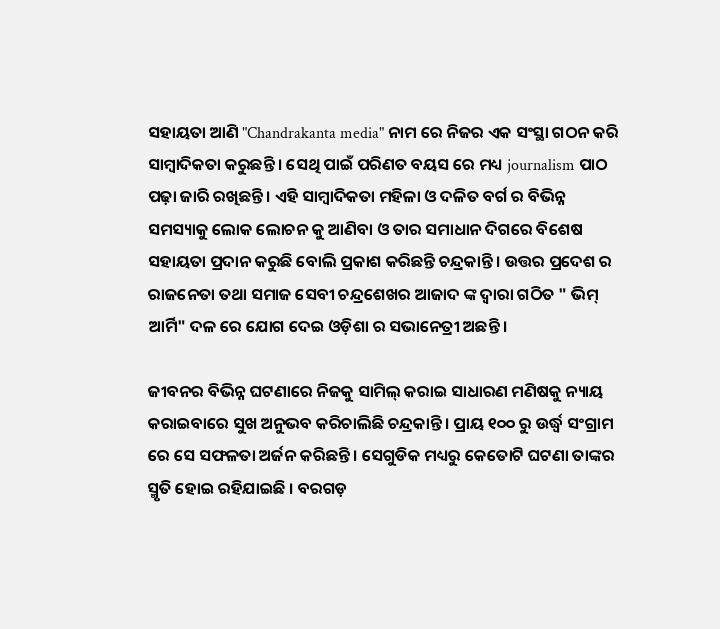ସହାୟତା ଆଣି "Chandrakanta media" ନାମ ରେ ନିଜର ଏକ ସଂସ୍ଥା ଗଠନ କରି ସାମ୍ବାଦିକତା କରୁଛନ୍ତି । ସେଥି ପାଇଁ ପରିଣତ ବୟସ ରେ ମଧ୍ୟ journalism ପାଠ ପଢ଼ା ଜାରି ରଖିଛନ୍ତି । ଏହି ସାମ୍ବାଦିକତା ମହିଳା ଓ ଦଳିତ ବର୍ଗ ର ବିଭିନ୍ନ ସମସ୍ୟାକୁ ଲୋକ ଲୋଚନ କୁ ଆଣିବା ଓ ତାର ସମାଧାନ ଦିଗରେ ବିଶେଷ ସହାୟତା ପ୍ରଦାନ କରୁଛି ବୋଲି ପ୍ରକାଶ କରିଛନ୍ତି ଚନ୍ଦ୍ରକାନ୍ତି । ଉତ୍ତର ପ୍ରଦେଶ ର ରାଜନେତା ତଥା ସମାଜ ସେବୀ ଚନ୍ଦ୍ରଶେଖର ଆଜାଦ ଙ୍କ ଦ୍ଵାରା ଗଠିତ " ଭିମ୍ ଆର୍ମି" ଦଳ ରେ ଯୋଗ ଦେଇ ଓଡ଼ିଶା ର ସଭାନେତ୍ରୀ ଅଛନ୍ତି ।

ଜୀବନର ବିଭିନ୍ନ ଘଟଣାରେ ନିଜକୁ ସାମିଲ୍ କରାଇ ସାଧାରଣ ମଣିଷକୁ ନ୍ୟାୟ କରାଇବାରେ ସୁଖ ଅନୁଭବ କରିଚାଲିଛି ଚନ୍ଦ୍ରକାନ୍ତି । ପ୍ରାୟ ୧୦୦ ରୁ ଉର୍ଦ୍ଧ୍ବ ସଂଗ୍ରାମ ରେ ସେ ସଫଳତା ଅର୍ଜନ କରିଛନ୍ତି । ସେଗୁଡିକ ମଧ୍ୟରୁ କେତୋଟି ଘଟଣା ତାଙ୍କର ସ୍ମୃତି ହୋଇ ରହିଯାଇଛି । ବରଗଡ଼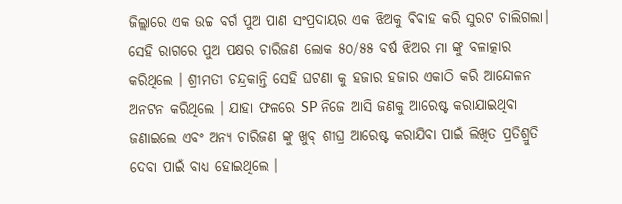ଜିଲ୍ଲାରେ ଏକ ଉଚ୍ଚ ବର୍ଗ ପୁଅ ପାଣ ସଂପ୍ରଦାୟର ଏକ ଝିଅକୁ ଵିଵାହ କରି ସୁରଟ ଚାଲିଗଲା। ସେହି ରାଗରେ ପୁଅ ପକ୍ଷର ଚାରିଜଣ ଲୋକ ୫୦/୫୫ ବର୍ଷ ଝିଅର ମା ଙ୍କୁ ବଳାତ୍କାର କରିଥିଲେ । ଶ୍ରୀମତୀ ଚନ୍ଦ୍ରକାନ୍ତି ସେହି ଘଟଣା କୁ ହଜାର ହଜାର ଏକାଠି କରି ଆନ୍ଦୋଳନ ଅନଟନ କରିଥିଲେ । ଯାହା ଫଳରେ SP ନିଜେ ଆସି ଜଣକୁ ଆରେଷ୍ଟ କରାଯାଇଥିବା ଜଣାଇଲେ ଏବଂ ଅନ୍ୟ ଚାରିଜଣ ଙ୍କୁ ଖୁବ୍ ଶୀଘ୍ର ଆରେଷ୍ଟ କରାଯିବା ପାଇଁ ଲିଖିତ ପ୍ରତିଶ୍ରୁତି ଦେବା ପାଇଁ ବାଧ୍ୟ ହୋଇଥିଲେ ।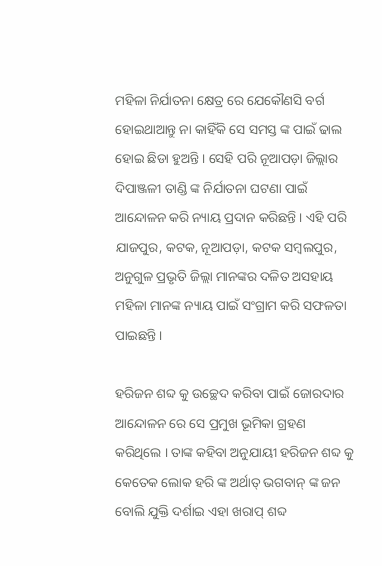ମହିଳା ନିର୍ଯାତନା କ୍ଷେତ୍ର ରେ ଯେକୌଣସି ବର୍ଗ ହୋଇଥାଆନ୍ତୁ ନା କାହିଁକି ସେ ସମସ୍ତ ଙ୍କ ପାଇଁ ଢାଲ ହୋଇ ଛିଡା ହୁଅନ୍ତି । ସେହି ପରି ନୂଆପଡ଼ା ଜିଲ୍ଲାର ଦିପାଞ୍ଜଳୀ ତାଣ୍ଡି ଙ୍କ ନିର୍ଯାତନା ଘଟଣା ପାଇଁ ଆନ୍ଦୋଳନ କରି ନ୍ୟାୟ ପ୍ରଦାନ କରିଛନ୍ତି । ଏହି ପରି ଯାଜପୁର, କଟକ, ନୂଆପଡ଼ା, କଟକ ସମ୍ବଲପୁର, ଅନୁଗୁଳ ପ୍ରଭୃତି ଜିଲ୍ଲା ମାନଙ୍କର ଦଳିତ ଅସହାୟ ମହିଳା ମାନଙ୍କ ନ୍ୟାୟ ପାଇଁ ସଂଗ୍ରାମ କରି ସଫଳତା ପାଇଛନ୍ତି।

ହରିଜନ ଶବ୍ଦ କୁ ଉଚ୍ଛେଦ କରିବା ପାଇଁ ଜୋରଦାର ଆନ୍ଦୋଳନ ରେ ସେ ପ୍ରମୁଖ ଭୂମିକା ଗ୍ରହଣ କରିଥିଲେ । ତାଙ୍କ କହିବା ଅନୁଯାୟୀ ହରିଜନ ଶବ୍ଦ କୁ କେତେକ ଲୋକ ହରି ଙ୍କ ଅର୍ଥାତ୍ ଭଗବାନ୍ ଙ୍କ ଜନ ବୋଲି ଯୁକ୍ତି ଦର୍ଶାଇ ଏହା ଖରାପ୍ ଶବ୍ଦ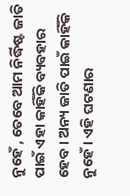ନୁହେଁ , ତେବେ ଆମ ନିର୍ଦ୍ଧିଷ୍ଟ ଜାତି ପାଇଁ ଏହା କାହିଁକି ବ୍ୟବହାର ହେବ । ଅନ୍ୟ ଜାତି ପାଇଁ କାହିଁକି ନୁହେଁ । ଏହି ଘଟଣାର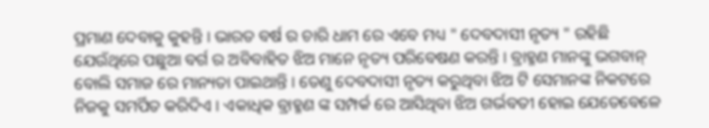ପ୍ରମାଣ ଦେବାକୁ କୁହନ୍ତି । ଭାରତ ବର୍ଷ ର ଚାରି ଧାମ ରେ ଏବେ ମଧ୍ୟ " ଦେବଦାସୀ ନୃତ୍ୟ " ରହିଛି ଯେଉଁଥିରେ ପଛୁଆ ବର୍ଗ ର ଅବିବାହିତ ଝିଅ ମାନେ ନୃତ୍ୟ ପରିବେଷଣ କରନ୍ତି । ବ୍ରାହ୍ମଣ ମାନଙ୍କୁ ଭଗବାନ୍ ବୋଲି ସମାଜ ରେ ମାନ୍ୟତା ପାଇଥାନ୍ତି । ତେଣୁ ଦେବଦାସୀ ନୃତ୍ୟ କରୁଥିବା ଝିଅ ଟି ସେମାନଙ୍କ ନିକଟରେ ନିଜକୁ ସମର୍ପିତ କରିଦିଏ । ଏକାଧିକ ବ୍ରାହ୍ମଣ ଙ୍କ ସମ୍ପର୍କ ରେ ଆସିଥିବା ଝିଅ ଗର୍ଭବତୀ ହୋଇ ଯେତେବେଳେ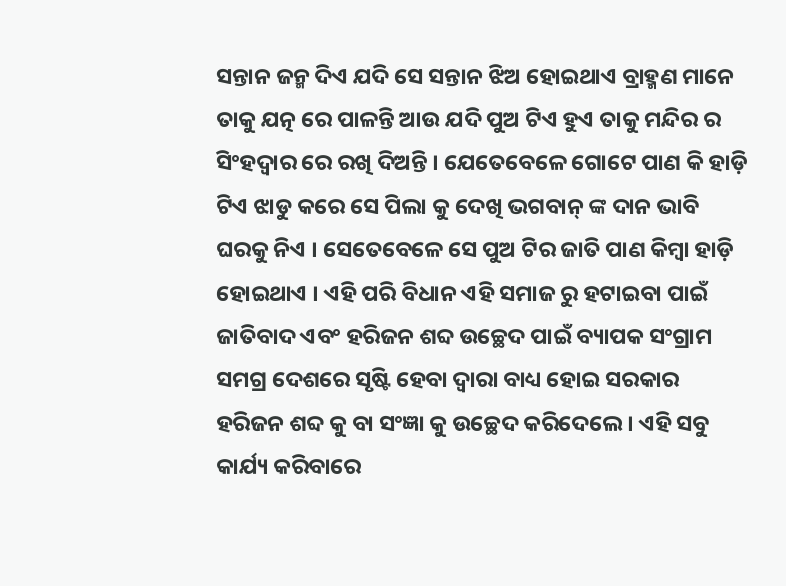ସନ୍ତାନ ଜନ୍ମ ଦିଏ ଯଦି ସେ ସନ୍ତାନ ଝିଅ ହୋଇଥାଏ ବ୍ରାହ୍ମଣ ମାନେ ତାକୁ ଯତ୍ନ ରେ ପାଳନ୍ତି ଆଉ ଯଦି ପୁଅ ଟିଏ ହୁଏ ତାକୁ ମନ୍ଦିର ର ସିଂହଦ୍ଵାର ରେ ରଖି ଦିଅନ୍ତି । ଯେତେବେଳେ ଗୋଟେ ପାଣ କି ହାଡ଼ି ଟିଏ ଝାଡୁ କରେ ସେ ପିଲା କୁ ଦେଖି ଭଗବାନ୍ ଙ୍କ ଦାନ ଭାବି ଘରକୁ ନିଏ । ସେତେବେଳେ ସେ ପୁଅ ଟିର ଜାତି ପାଣ କିମ୍ବା ହାଡ଼ି ହୋଇଥାଏ । ଏହି ପରି ବିଧାନ ଏହି ସମାଜ ରୁ ହଟାଇବା ପାଇଁ ଜାତିବାଦ ଏବଂ ହରିଜନ ଶବ୍ଦ ଉଚ୍ଛେଦ ପାଇଁ ବ୍ୟାପକ ସଂଗ୍ରାମ ସମଗ୍ର ଦେଶରେ ସୃଷ୍ଟି ହେବା ଦ୍ଵାରା ବାଧ୍ୟ ହୋଇ ସରକାର ହରିଜନ ଶବ୍ଦ କୁ ବା ସଂଜ୍ଞା କୁ ଉଚ୍ଛେଦ କରିଦେଲେ । ଏହି ସବୁ କାର୍ଯ୍ୟ କରିବାରେ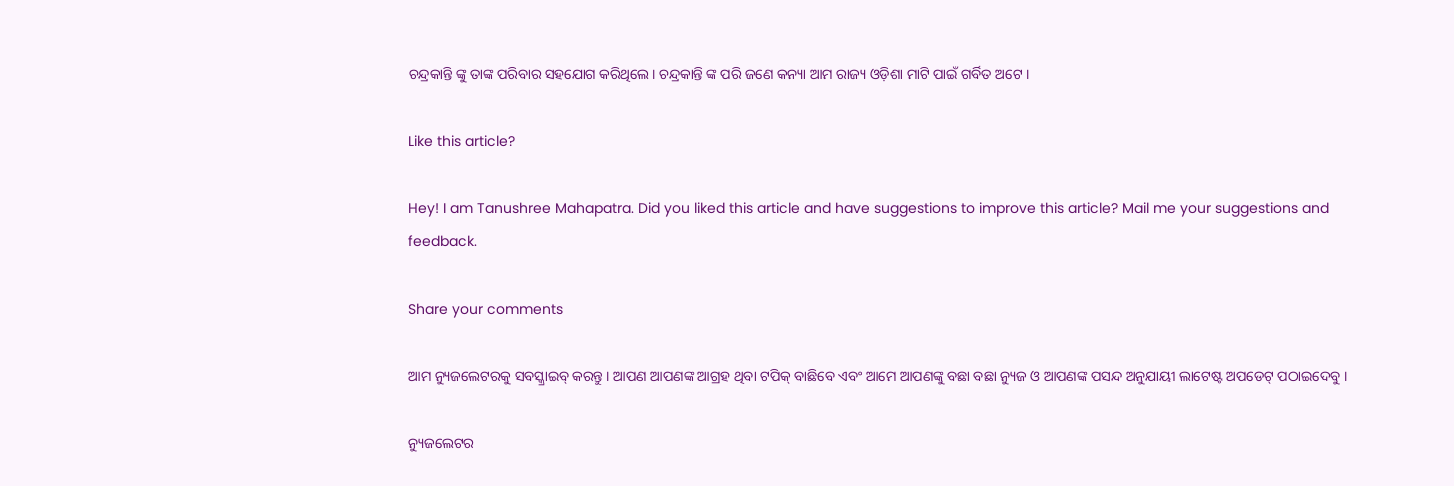ଚନ୍ଦ୍ରକାନ୍ତି ଙ୍କୁ ତାଙ୍କ ପରିବାର ସହଯୋଗ କରିଥିଲେ। ଚନ୍ଦ୍ରକାନ୍ତି ଙ୍କ ପରି ଜଣେ କନ୍ୟା ଆମ ରାଜ୍ୟ ଓଡ଼ିଶା ମାଟି ପାଇଁ ଗର୍ବିତ ଅଟେ ।

Like this article?

Hey! I am Tanushree Mahapatra. Did you liked this article and have suggestions to improve this article? Mail me your suggestions and feedback.

Share your comments

ଆମ ନ୍ୟୁଜଲେଟରକୁ ସବସ୍କ୍ରାଇବ୍ କରନ୍ତୁ । ଆପଣ ଆପଣଙ୍କ ଆଗ୍ରହ ଥିବା ଟପିକ୍‌ ବାଛିବେ ଏବଂ ଆମେ ଆପଣଙ୍କୁ ବଛା ବଛା ନ୍ୟୁଜ ଓ ଆପଣଙ୍କ ପସନ୍ଦ ଅନୁଯାୟୀ ଲାଟେଷ୍ଟ ଅପଡେଟ୍‌ ପଠାଇଦେବୁ ।

ନ୍ୟୁଜଲେଟର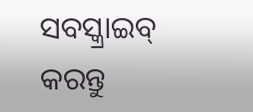ସବସ୍କ୍ରାଇବ୍‌ କରନ୍ତୁ